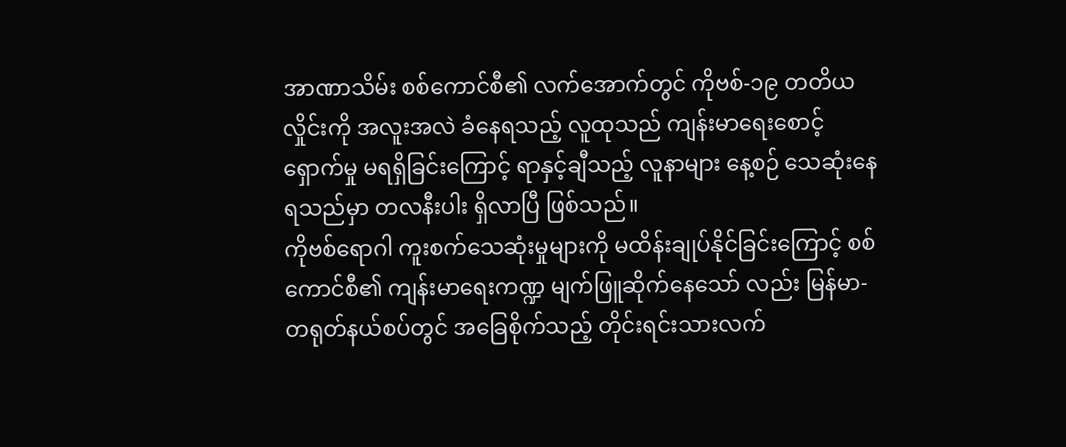အာဏာသိမ်း စစ်ကောင်စီ၏ လက်အောက်တွင် ကိုဗစ်-၁၉ တတိယလှိုင်းကို အလူးအလဲ ခံနေရသည့် လူထုသည် ကျန်းမာရေးစောင့်ရှောက်မှု မရရှိခြင်းကြောင့် ရာနှင့်ချီသည့် လူနာများ နေ့စဉ် သေဆုံးနေရသည်မှာ တလနီးပါး ရှိလာပြီ ဖြစ်သည်။
ကိုဗစ်ရောဂါ ကူးစက်သေဆုံးမှုများကို မထိန်းချုပ်နိုင်ခြင်းကြောင့် စစ်ကောင်စီ၏ ကျန်းမာရေးကဏ္ဍ မျက်ဖြူဆိုက်နေသော် လည်း မြန်မာ-တရုတ်နယ်စပ်တွင် အခြေစိုက်သည့် တိုင်းရင်းသားလက်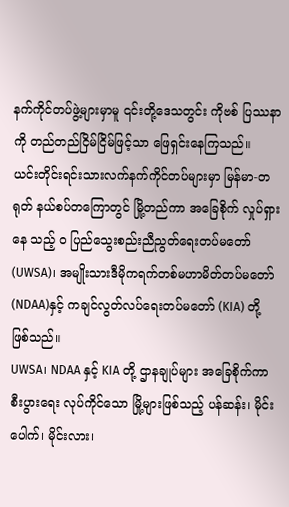နက်ကိုင်တပ်ဖွဲ့များမှာမူ ၎င်းတို့ဒေသတွင်း ကိုဗစ် ပြဿနာကို တည်တည်ငြိမ်ငြိမ်ဖြင့်သာ ဖြေရှင်းနေကြသည်။
ယင်းတိုင်းရင်းသားလက်နက်ကိုင်တပ်များမှာ မြန်မာ-တရုတ် နယ်စပ်တကြောတွင် မြို့တည်ကာ အခြေစိုက် လှုပ်ရှားနေ သည့် ဝ ပြည်သွေးစည်းညီညွတ်ရေးတပ်မတော် (UWSA)၊ အမျိုးသားဒီမိုကရက်တစ်မဟာမိတ်တပ်မတော် (NDAA)နှင့် ကချင်လွတ်လပ်ရေးတပ်မတော် (KIA) တို့ ဖြစ်သည်။
UWSA၊ NDAA နှင့် KIA တို့ ဌာနချုပ်များ အခြေစိုက်ကာ စီးပွားရေး လုပ်ကိုင်သော မြို့များဖြစ်သည့် ပန်ဆန်း၊ မိုင်းပေါက်၊ မိုင်းလား၊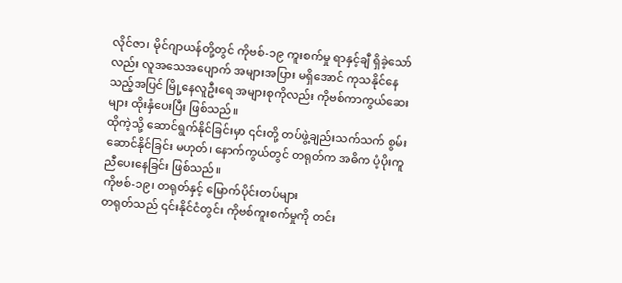လိုင်ဇာ၊ မိုင်ဂျာယန်တို့တွင် ကိုဗစ်-၁၉ ကူးစက်မှု ရာနှင့်ချီ ရှိခဲ့သော်လည်း လူအသေအပျောက် အများအပြား မရှိအောင် ကုသနိုင်နေသည့်အပြင် မြို့နေလူဦးရေ အများစုကိုလည်း ကိုဗစ်ကာကွယ်ဆေးများ ထိုးနှံပေးပြီး ဖြစ်သည်။
ထိုကဲ့သို့ ဆောင်ရွက်နိုင်ခြင်းမှာ ၎င်းတို့ တပ်ဖွဲ့ချည်းသက်သက် စွမ်းဆောင်နိုင်ခြင်း မဟုတ်၊ နောက်ကွယ်တွင် တရုတ်က အဓိက ပံ့ပိုးကူညီပေးနေခြင်း ဖြစ်သည်။
ကိုဗစ်-၁၉၊ တရုတ်နှင့် မြောက်ပိုင်းတပ်များ
တရုတ်သည် ၎င်းနိုင်ငံတွင်း ကိုဗစ်ကူးစက်မှုကို တင်း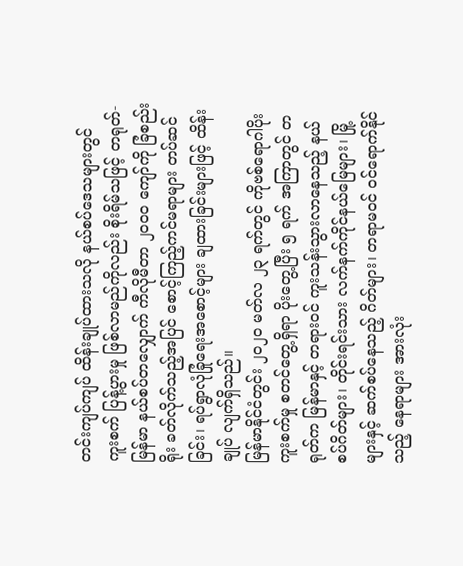တင်းကျပ်ကျပ် ထိန်းချုပ်ထားသလို နယ်စပ်ဒေသများတွင် ကူးစက် ပြန့်ပွားမှု ဖြစ်လာမည်ကိုလည်း စိုးရိမ်သဖြင့် တရုတ်-မြန်မာ နယ်စပ်တလျှောက် ကီလိုမီတာ ၂၀၀၀ ကျော်ကို ခြံစည်းရိုး ခတ်လိုက်သည့်အပြင် စောင့်ကြည့်ကင်မရာများ တပ်ဆင်ခြင်း၊ ရပ်ရွာလုံခြုံရေးအစောင့်များ ချထားခြင်းများဖြင့် ထိန်းချုပ် လျက်ရှိသည်။
မြန်မာနိုင်ငံတွင်း ၂၀၂၀ မတ်လ ၂၃ ရက်တွင် ကိုဗစ်ရောဂါပိုး ကူးစက်မှု စတင်တွေ့ရှိရာ ပိုးတွေ့ပြီး ၅ ရက် အကြာတွင် တရုတ်က မြန်မာနှင့် တရားဝင် ကူးသန်းသွားလာနေသည့် နယ်စပ်ဂိတ်များ၊ တိုင်းရင်းသား လက်နက်ကိုင်နယ်မြေများ၊ မြို့ များနှင့် ဆက်စပ်နေသည့် ဂိတ်များ၊ တရာမဝင် ဝင်ရောက်နိုင်သည့် နေရာများ အားလုံး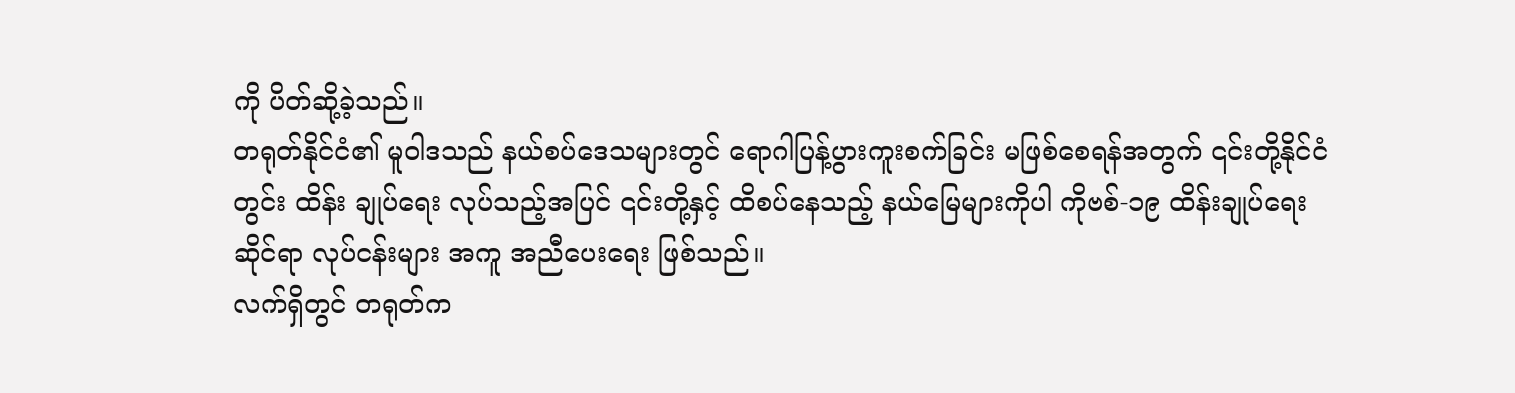ကို ပိတ်ဆို့ခဲ့သည်။
တရုတ်နိုင်ငံ၏ မူဝါဒသည် နယ်စပ်ဒေသများတွင် ရောဂါပြန့်ပွားကူးစက်ခြင်း မဖြစ်စေရန်အတွက် ၎င်းတို့နိုင်ငံတွင်း ထိန်း ချုပ်ရေး လုပ်သည့်အပြင် ၎င်းတို့နှင့် ထိစပ်နေသည့် နယ်မြေများကိုပါ ကိုဗစ်-၁၉ ထိန်းချုပ်ရေးဆိုင်ရာ လုပ်ငန်းများ အကူ အညီပေးရေး ဖြစ်သည်။
လက်ရှိတွင် တရုတ်က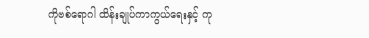ကိုဗစ်ရောဂါ ထိန်းချုပ်ကာကွယ်ရေးနှင့် ကု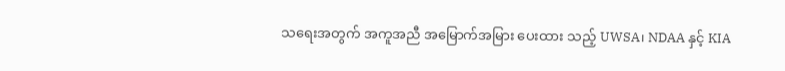သရေးအတွက် အကူအညီ အမြောက်အမြား ပေးထား သည့် UWSA၊ NDAA နှင့် KIA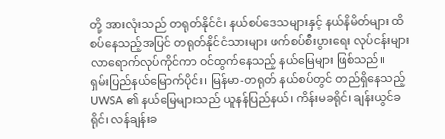တို့ အားလုံးသည် တရုတ်နိုင်ငံ၊ နယ်စပ်ဒေသများနှင့် နယ်နိမိတ်များ ထိစပ်နေသည့်အပြင် တရုတ်နိုင်ငံသားများ ဖက်စပ်စီးပွားရေး လုပ်ငန်းများ လာရောက်လုပ်ကိုင်ကာ ဝင်ထွက်နေသည့် နယ်မြေများ ဖြစ်သည်။
ရှမ်းပြည်နယ်မြောက်ပိုင်း၊ မြန်မာ-တရုတ် နယ်စပ်တွင် တည်ရှိနေသည့် UWSA ၏ နယ်မြေများသည် ယူနန်ပြည်နယ်၊ ကိန်းမခရိုင်၊ ချန်းယွင်ခရိုင်၊ လန်ချန်းခ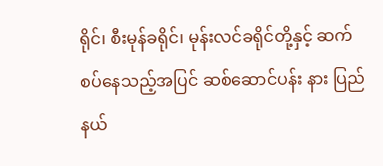ရိုင်၊ စီးမုန်ခရိုင်၊ မုန်းလင်ခရိုင်တို့နှင့် ဆက်စပ်နေသည့်အပြင် ဆစ်ဆောင်ပန်း နား ပြည်နယ်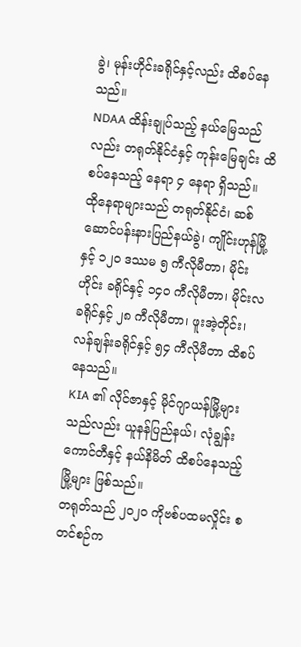ခွဲ၊ မုန်းဟိုင်းခရိုင်နှင့်လည်း ထိစပ်နေသည်။
NDAA ထိန်းချုပ်သည့် နယ်မြေသည်လည်း တရုတ်နိုင်ငံနှင့် ကုန်းမြေချင်း ထိစပ်နေသည့် နေရာ ၄ နေရာ ရှိသည်။
ထိုနေရာများသည် တရုတ်နိုင်ငံ၊ ဆစ်ဆောင်ပန်းနားပြည်နယ်ခွဲ၊ ကျိုင်းဟုန်မြို့နှင့် ၁၂၀ ဒဿမ ၅ ကီလိုမီတာ၊ မိုင်းဟိုင်း ခရိုင်နှင့် ၁၄၀ ကီလိုမီတာ၊ မိုင်းလခရိုင်နှင့် ၂၈ ကီလိုမီတာ၊ ဖူးအဲ့တိုင်း၊ လန်ချန်းခရိုင်နှင့် ၅၄ ကီလိုမီတာ ထိစပ်နေသည်။
KIA ၏ လိုင်ဇာနှင့် မိုင်ဂျာယန်မြို့များသည်လည်း ယူနန်ပြည်နယ်၊ လုံချွန်းကောင်တီနှင့် နယ်နိမိတ် ထိစပ်နေသည့် မြို့များ ဖြစ်သည်။
တရုတ်သည် ၂၀၂၀ ကိုဗစ်ပထမလှိုင်း စတင်စဉ်က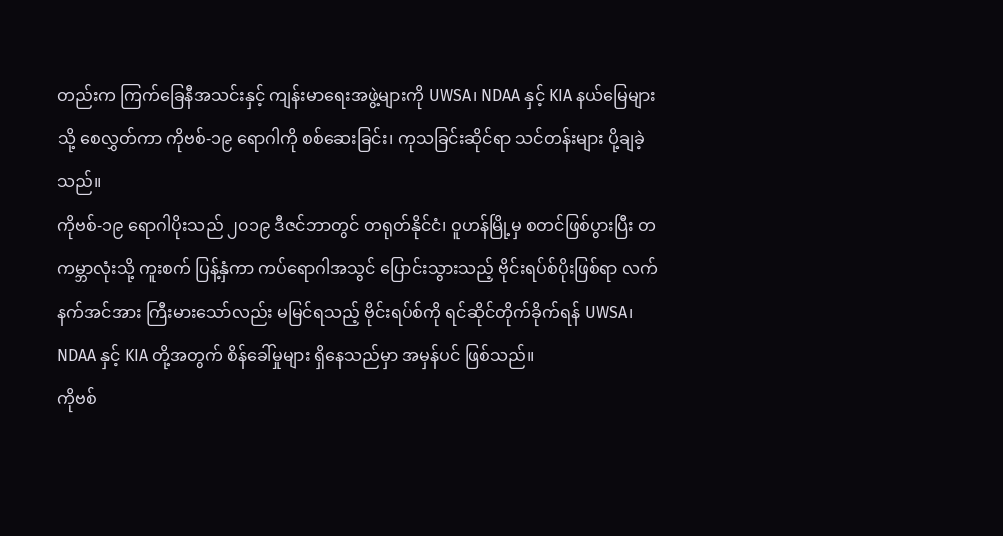တည်းက ကြက်ခြေနီအသင်းနှင့် ကျန်းမာရေးအဖွဲ့များကို UWSA၊ NDAA နှင့် KIA နယ်မြေများသို့ စေလွှတ်ကာ ကိုဗစ်-၁၉ ရောဂါကို စစ်ဆေးခြင်း၊ ကုသခြင်းဆိုင်ရာ သင်တန်းများ ပို့ချခဲ့ သည်။
ကိုဗစ်-၁၉ ရောဂါပိုးသည် ၂၀၁၉ ဒီဇင်ဘာတွင် တရုတ်နိုင်ငံ၊ ဝူဟန်မြို့မှ စတင်ဖြစ်ပွားပြီး တကမ္ဘာလုံးသို့ ကူးစက် ပြန့်နှံကာ ကပ်ရောဂါအသွင် ပြောင်းသွားသည့် ဗိုင်းရပ်စ်ပိုးဖြစ်ရာ လက်နက်အင်အား ကြီးမားသော်လည်း မမြင်ရသည့် ဗိုင်းရပ်စ်ကို ရင်ဆိုင်တိုက်ခိုက်ရန် UWSA၊ NDAA နှင့် KIA တို့အတွက် စိန်ခေါ်မှုများ ရှိနေသည်မှာ အမှန်ပင် ဖြစ်သည်။
ကိုဗစ်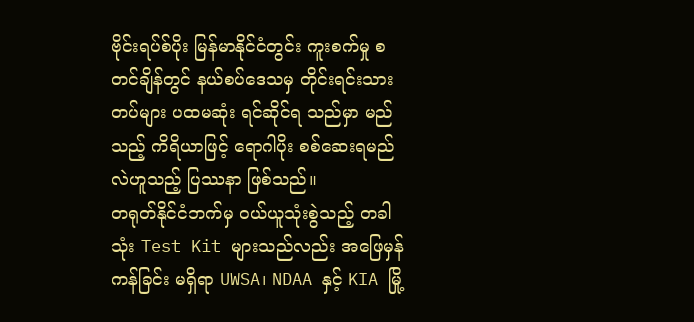ဗိုင်းရပ်စ်ပိုး မြန်မာနိုင်ငံတွင်း ကူးစက်မှု စတင်ချိန်တွင် နယ်စပ်ဒေသမှ တိုင်းရင်းသားတပ်များ ပထမဆုံး ရင်ဆိုင်ရ သည်မှာ မည်သည့် ကိရိယာဖြင့် ရောဂါပိုး စစ်ဆေးရမည်လဲဟူသည့် ပြဿနာ ဖြစ်သည်။
တရုတ်နိုင်ငံဘက်မှ ဝယ်ယူသုံးစွဲသည့် တခါသုံး Test Kit များသည်လည်း အဖြေမှန်ကန်ခြင်း မရှိရာ UWSA၊ NDAA နှင့် KIA မြို့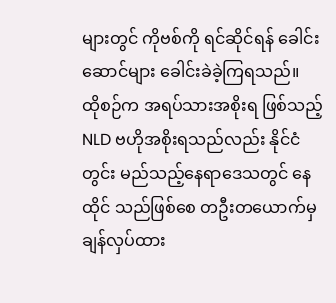များတွင် ကိုဗစ်ကို ရင်ဆိုင်ရန် ခေါင်းဆောင်များ ခေါင်းခဲခဲ့ကြရသည်။
ထိုစဉ်က အရပ်သားအစိုးရ ဖြစ်သည့် NLD ဗဟိုအစိုးရသည်လည်း နိုင်ငံတွင်း မည်သည့်နေရာဒေသတွင် နေထိုင် သည်ဖြစ်စေ တဦးတယောက်မှ ချန်လှပ်ထား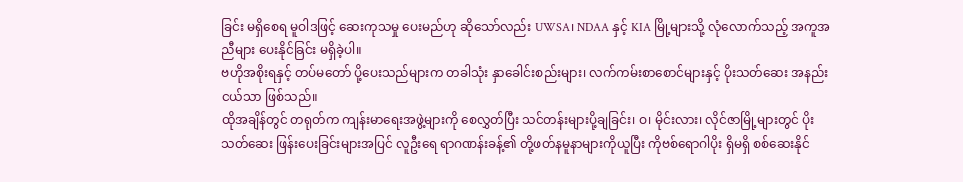ခြင်း မရှိစေရ မူဝါဒဖြင့် ဆေးကုသမှု ပေးမည်ဟု ဆိုသော်လည်း UWSA၊ NDAA နှင့် KIA မြို့များသို့ လုံလောက်သည့် အကူအညီများ ပေးနိုင်ခြင်း မရှိခဲ့ပါ။
ဗဟိုအစိုးရနှင့် တပ်မတော် ပို့ပေးသည်များက တခါသုံး နှာခေါင်းစည်းများ၊ လက်ကမ်းစာစောင်များနှင့် ပိုးသတ်ဆေး အနည်းငယ်သာ ဖြစ်သည်။
ထိုအချိန်တွင် တရုတ်က ကျန်းမာရေးအဖွဲ့များကို စေလွှတ်ပြီး သင်တန်းများပို့ချခြင်း၊ ဝ၊ မိုင်းလား၊ လိုင်ဇာမြို့များတွင် ပိုးသတ်ဆေး ဖြန်းပေးခြင်းများအပြင် လူဦးရေ ရာဂဏန်းခန့်၏ တို့ဖတ်နမူနာများကိုယူပြီး ကိုဗစ်ရောဂါပိုး ရှိမရှိ စစ်ဆေးနိုင်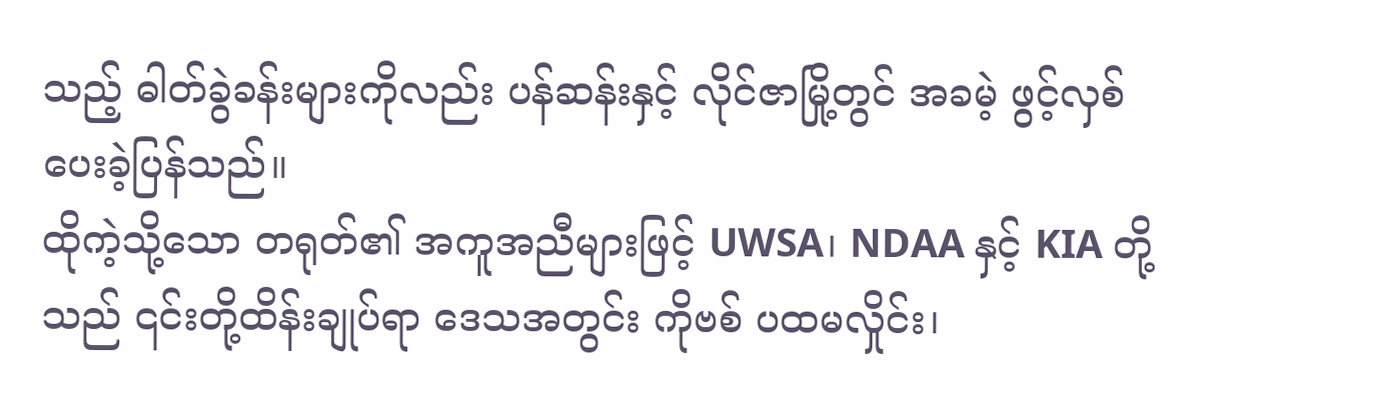သည့် ဓါတ်ခွဲခန်းများကိုလည်း ပန်ဆန်းနှင့် လိုင်ဇာမြို့တွင် အခမဲ့ ဖွင့်လှစ်ပေးခဲ့ပြန်သည်။
ထိုကဲ့သို့သော တရုတ်၏ အကူအညီများဖြင့် UWSA၊ NDAA နှင့် KIA တို့သည် ၎င်းတို့ထိန်းချုပ်ရာ ဒေသအတွင်း ကိုဗစ် ပထမလှိုင်း၊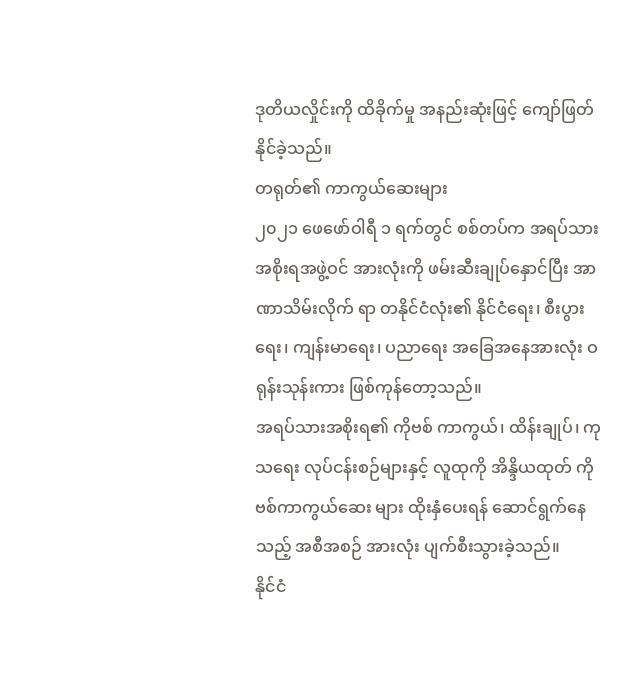ဒုတိယလှိုင်းကို ထိခိုက်မှု အနည်းဆုံးဖြင့် ကျော်ဖြတ်နိုင်ခဲ့သည်။
တရုတ်၏ ကာကွယ်ဆေးများ
၂၀၂၁ ဖေဖော်ဝါရီ ၁ ရက်တွင် စစ်တပ်က အရပ်သားအစိုးရအဖွဲ့ဝင် အားလုံးကို ဖမ်းဆီးချုပ်နှောင်ပြီး အာဏာသိမ်းလိုက် ရာ တနိုင်ငံလုံး၏ နိုင်ငံရေး၊ စီးပွားရေး၊ ကျန်းမာရေး၊ ပညာရေး အခြေအနေအားလုံး ဝရုန်းသုန်းကား ဖြစ်ကုန်တော့သည်။
အရပ်သားအစိုးရ၏ ကိုဗစ် ကာကွယ်၊ ထိန်းချုပ်၊ ကုသရေး လုပ်ငန်းစဉ်များနှင့် လူထုကို အိန္ဒိယထုတ် ကိုဗစ်ကာကွယ်ဆေး များ ထိုးနှံပေးရန် ဆောင်ရွက်နေသည့် အစီအစဉ် အားလုံး ပျက်စီးသွားခဲ့သည်။
နိုင်ငံ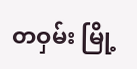တဝှမ်း မြို့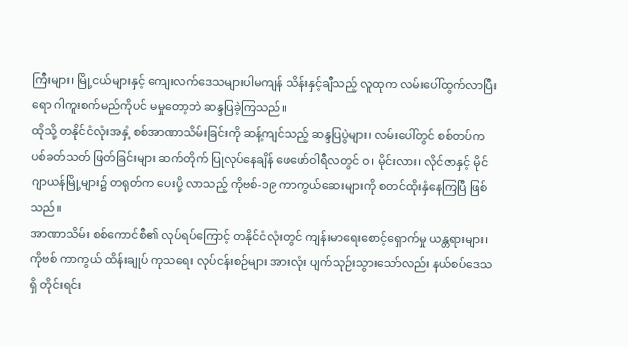ကြီးများ၊ မြို့ငယ်များနှင့် ကျေးလက်ဒေသများပါမကျန် သိန်းနှင့်ချီသည့် လူထုက လမ်းပေါ်ထွက်လာပြီး ရော ဂါကူးစက်မည်ကိုပင် မမှုတော့ဘဲ ဆန္ဒပြခဲ့ကြသည်။
ထိုသို့ တနိုင်ငံလုံးအနှံ့ စစ်အာဏာသိမ်းခြင်းကို ဆန့်ကျင်သည့် ဆန္ဒပြပွဲများ၊ လမ်းပေါ်တွင် စစ်တပ်က ပစ်ခတ်သတ် ဖြတ်ခြင်းများ ဆက်တိုက် ပြုလုပ်နေချိန် ဖေဖော်ဝါရီလတွင် ဝ၊ မိုင်းလား၊ လိုင်ဇာနှင့် မိုင်ဂျာယန်မြို့များ၌ တရုတ်က ပေးပို့ လာသည့် ကိုဗစ်-၁၉ ကာကွယ်ဆေးများကို စတင်ထိုးနှံနေကြပြီ ဖြစ်သည်။
အာဏာသိမ်း စစ်ကောင်စီ၏ လုပ်ရပ်ကြောင့် တနိုင်ငံလုံးတွင် ကျန်းမာရေးစောင့်ရှောက်မှု ယန္တရားများ၊ ကိုဗစ် ကာကွယ် ထိန်းချုပ် ကုသရေး လုပ်ငန်းစဉ်များ အားလုံး ပျက်သုဉ်းသွားသော်လည်း နယ်စပ်ဒေသရှိ တိုင်းရင်း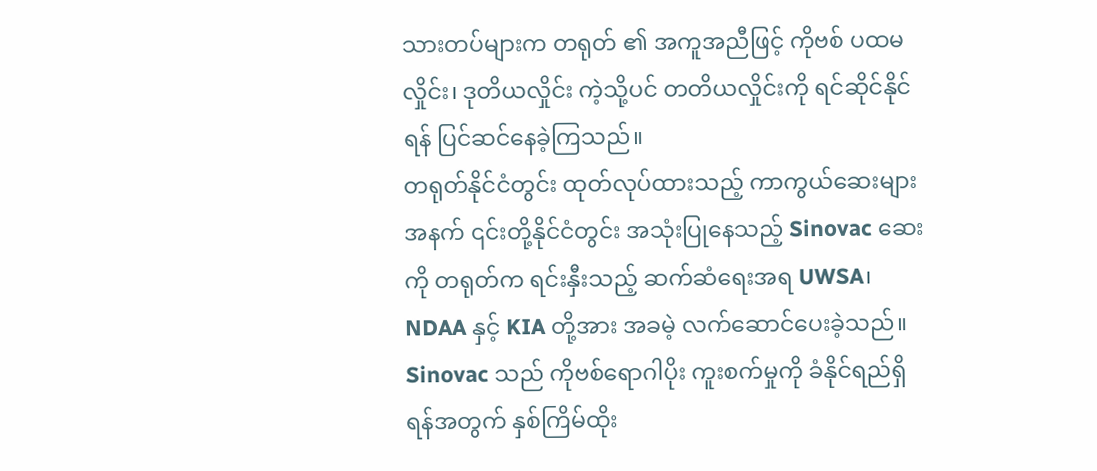သားတပ်များက တရုတ် ၏ အကူအညီဖြင့် ကိုဗစ် ပထမလှိုင်း၊ ဒုတိယလှိုင်း ကဲ့သို့ပင် တတိယလှိုင်းကို ရင်ဆိုင်နိုင်ရန် ပြင်ဆင်နေခဲ့ကြသည်။
တရုတ်နိုင်ငံတွင်း ထုတ်လုပ်ထားသည့် ကာကွယ်ဆေးများအနက် ၎င်းတို့နိုင်ငံတွင်း အသုံးပြုနေသည့် Sinovac ဆေးကို တရုတ်က ရင်းနှီးသည့် ဆက်ဆံရေးအရ UWSA၊ NDAA နှင့် KIA တို့အား အခမဲ့ လက်ဆောင်ပေးခဲ့သည်။
Sinovac သည် ကိုဗစ်ရောဂါပိုး ကူးစက်မှုကို ခံနိုင်ရည်ရှိရန်အတွက် နှစ်ကြိမ်ထိုး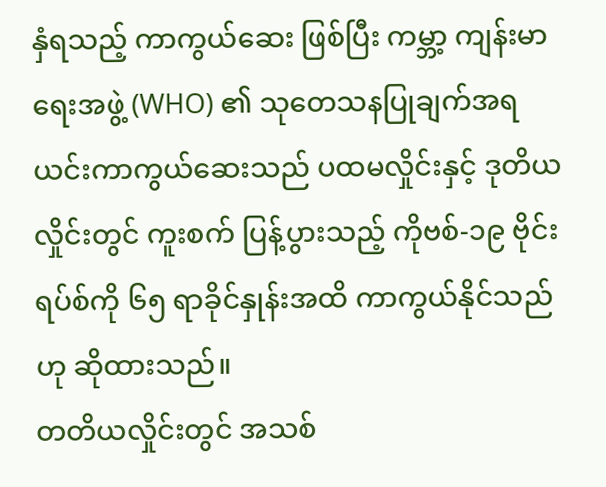နှံရသည့် ကာကွယ်ဆေး ဖြစ်ပြီး ကမ္ဘာ့ ကျန်းမာရေးအဖွဲ့ (WHO) ၏ သုတေသနပြုချက်အရ ယင်းကာကွယ်ဆေးသည် ပထမလှိုင်းနှင့် ဒုတိယလှိုင်းတွင် ကူးစက် ပြန့်ပွားသည့် ကိုဗစ်-၁၉ ဗိုင်းရပ်စ်ကို ၆၅ ရာခိုင်နှုန်းအထိ ကာကွယ်နိုင်သည်ဟု ဆိုထားသည်။
တတိယလှိုင်းတွင် အသစ်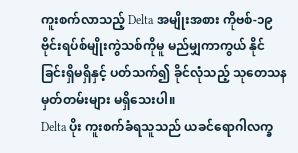ကူးစက်လာသည့် Delta အမျိုးအစား ကိုဗစ်-၁၉ ဗိုင်းရပ်စ်မျိုးကွဲသစ်ကိုမူ မည်မျှကာကွယ် နိုင်ခြင်းရှိမရှိနှင့် ပတ်သက်၍ ခိုင်လုံသည့် သုတေသန မှတ်တမ်းများ မရှိသေးပါ။
Delta ပိုး ကူးစက်ခံရသူသည် ယခင်ရောဂါလက္ခ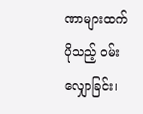ဏာများထက် ပိုသည့် ဝမ်းလျှောခြင်း၊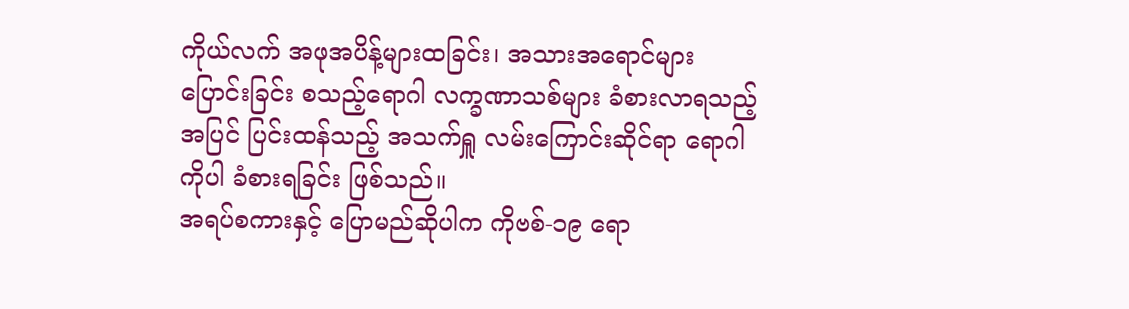ကိုယ်လက် အဖုအပိန့်များထခြင်း၊ အသားအရောင်များ ပြောင်းခြင်း စသည့်ရောဂါ လက္ခဏာသစ်များ ခံစားလာရသည့်အပြင် ပြင်းထန်သည့် အသက်ရှူ လမ်းကြောင်းဆိုင်ရာ ရောဂါကိုပါ ခံစားရခြင်း ဖြစ်သည်။
အရပ်စကားနှင့် ပြောမည်ဆိုပါက ကိုဗစ်-၁၉ ရော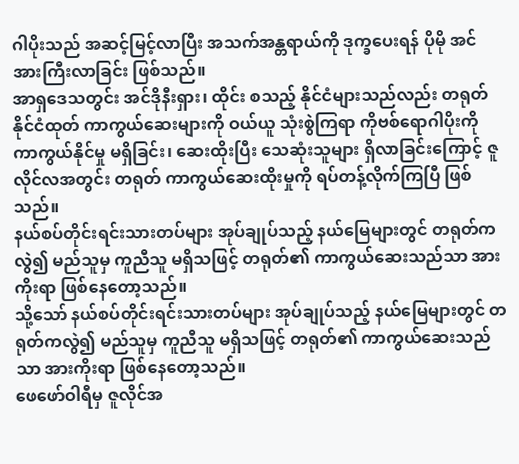ဂါပိုးသည် အဆင့်မြင့်လာပြီး အသက်အန္တရာယ်ကို ဒုက္ခပေးရန် ပိုမို အင်အားကြီးလာခြင်း ဖြစ်သည်။
အာရှဒေသတွင်း အင်ဒိုနီးရှား၊ ထိုင်း စသည့် နိုင်ငံများသည်လည်း တရုတ်နိုင်ငံထုတ် ကာကွယ်ဆေးများကို ဝယ်ယူ သုံးစွဲကြရာ ကိုဗစ်ရောဂါပိုးကို ကာကွယ်နိုင်မှု မရှိခြင်း၊ ဆေးထိုးပြီး သေဆုံးသူများ ရှိလာခြင်းကြောင့် ဇူလိုင်လအတွင်း တရုတ် ကာကွယ်ဆေးထိုးမှုကို ရပ်တန့်လိုက်ကြပြီ ဖြစ်သည်။
နယ်စပ်တိုင်းရင်းသားတပ်များ အုပ်ချုပ်သည့် နယ်မြေများတွင် တရုတ်ကလွဲ၍ မည်သူမှ ကူညီသူ မရှိသဖြင့် တရုတ်၏ ကာကွယ်ဆေးသည်သာ အားကိုးရာ ဖြစ်နေတော့သည်။
သို့သော် နယ်စပ်တိုင်းရင်းသားတပ်များ အုပ်ချုပ်သည့် နယ်မြေများတွင် တရုတ်ကလွဲ၍ မည်သူမှ ကူညီသူ မရှိသဖြင့် တရုတ်၏ ကာကွယ်ဆေးသည်သာ အားကိုးရာ ဖြစ်နေတော့သည်။
ဖေဖော်ဝါရီမှ ဇူလိုင်အ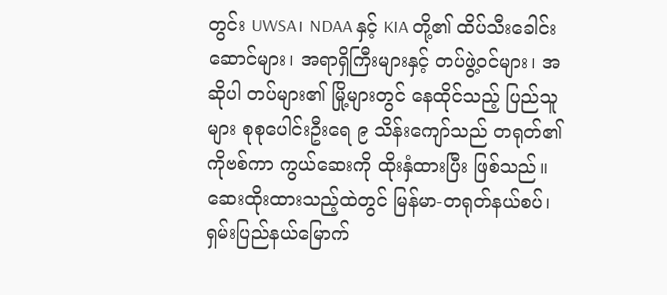တွင်း UWSA၊ NDAA နှင့် KIA တို့၏ ထိပ်သီးခေါင်းဆောင်များ၊ အရာရှိကြီးများနှင့် တပ်ဖွဲ့ဝင်များ၊ အဆိုပါ တပ်များ၏ မြို့များတွင် နေထိုင်သည့် ပြည်သူများ စုစုပေါင်းဦးရေ ၉ သိန်းကျော်သည် တရုတ်၏ ကိုဗစ်ကာ ကွယ်ဆေးကို ထိုးနှံထားပြီး ဖြစ်သည်။
ဆေးထိုးထားသည့်ထဲတွင် မြန်မာ-တရုတ်နယ်စပ်၊ ရှမ်းပြည်နယ်မြောက်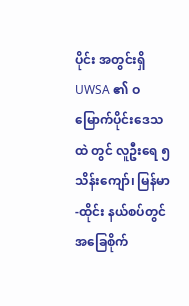ပိုင်း အတွင်းရှိ UWSA ၏ ဝ မြောက်ပိုင်းဒေသထဲ တွင် လူဦးရေ ၅ သိန်းကျော်၊ မြန်မာ-ထိုင်း နယ်စပ်တွင် အခြေစိုက်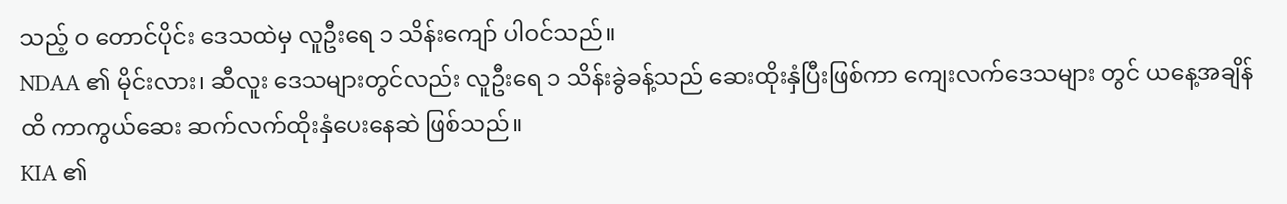သည့် ဝ တောင်ပိုင်း ဒေသထဲမှ လူဦးရေ ၁ သိန်းကျော် ပါဝင်သည်။
NDAA ၏ မိုင်းလား၊ ဆီလူး ဒေသများတွင်လည်း လူဦးရေ ၁ သိန်းခွဲခန့်သည် ဆေးထိုးနှံပြီးဖြစ်ကာ ကျေးလက်ဒေသများ တွင် ယနေ့အချိန်ထိ ကာကွယ်ဆေး ဆက်လက်ထိုးနှံပေးနေဆဲ ဖြစ်သည်။
KIA ၏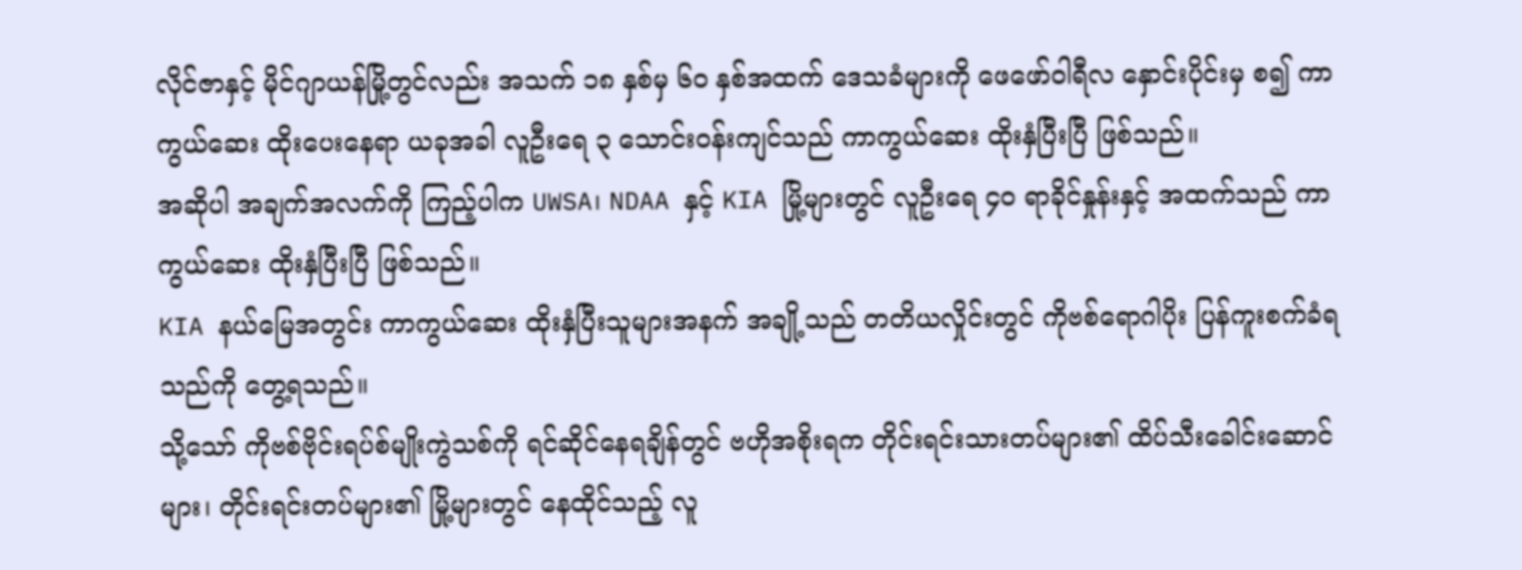လိုင်ဇာနှင့် မိုင်ဂျာယန်မြို့တွင်လည်း အသက် ၁၈ နှစ်မှ ၆၀ နှစ်အထက် ဒေသခံများကို ဖေဖော်ဝါရီလ နှောင်းပိုင်းမှ စ၍ ကာကွယ်ဆေး ထိုးပေးနေရာ ယခုအခါ လူဦးရေ ၃ သောင်းဝန်းကျင်သည် ကာကွယ်ဆေး ထိုးနှံပြီးပြီ ဖြစ်သည်။
အဆိုပါ အချက်အလက်ကို ကြည့်ပါက UWSA၊ NDAA နှင့် KIA မြို့များတွင် လူဦးရေ ၄၀ ရာခိုင်နှုန်းနှင့် အထက်သည် ကာ ကွယ်ဆေး ထိုးနှံပြီးပြီ ဖြစ်သည်။
KIA နယ်မြေအတွင်း ကာကွယ်ဆေး ထိုးနှံပြီးသူများအနက် အချို့သည် တတိယလှိုင်းတွင် ကိုဗစ်ရောဂါပိုး ပြန်ကူးစက်ခံရ သည်ကို တွေ့ရသည်။
သို့သော် ကိုဗစ်ဗိုင်းရပ်စ်မျိုးကွဲသစ်ကို ရင်ဆိုင်နေရချိန်တွင် ဗဟိုအစိုးရက တိုင်းရင်းသားတပ်များ၏ ထိပ်သီးခေါင်းဆောင် များ၊ တိုင်းရင်းတပ်များ၏ မြို့များတွင် နေထိုင်သည့် လူ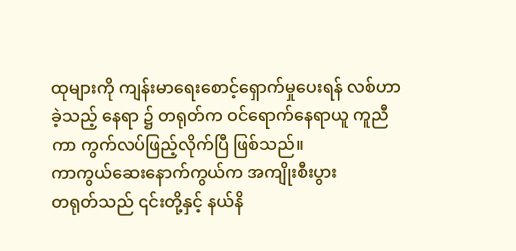ထုများကို ကျန်းမာရေးစောင့်ရှောက်မှုပေးရန် လစ်ဟာခဲ့သည့် နေရာ ၌ တရုတ်က ဝင်ရောက်နေရာယူ ကူညီကာ ကွက်လပ်ဖြည့်လိုက်ပြီ ဖြစ်သည်။
ကာကွယ်ဆေးနောက်ကွယ်က အကျိုးစီးပွား
တရုတ်သည် ၎င်းတို့နှင့် နယ်နိ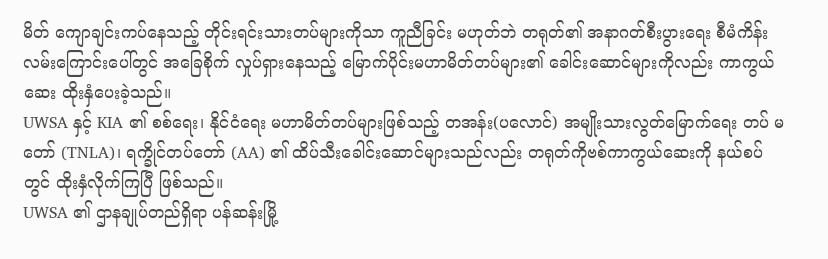မိတ် ကျောချင်းကပ်နေသည့် တိုင်းရင်းသားတပ်များကိုသာ ကူညီခြင်း မဟုတ်ဘဲ တရုတ်၏ အနာဂတ်စီးပွားရေး စီမံကိန်းလမ်းကြောင်းပေါ်တွင် အခြေစိုက် လှုပ်ရှားနေသည့် မြောက်ပိုင်းမဟာမိတ်တပ်များ၏ ခေါင်းဆောင်များကိုလည်း ကာကွယ်ဆေး ထိုးနှံပေးခဲ့သည်။
UWSA နှင့် KIA ၏ စစ်ရေး၊ နိုင်ငံရေး မဟာမိတ်တပ်များဖြစ်သည့် တအန်း(ပလောင်) အမျိုးသားလွတ်မြောက်ရေး တပ် မတော် (TNLA)၊ ရက္ခိုင်တပ်တော် (AA) ၏ ထိပ်သီးခေါင်းဆောင်များသည်လည်း တရုတ်ကိုဗစ်ကာကွယ်ဆေးကို နယ်စပ် တွင် ထိုးနှံလိုက်ကြပြီ ဖြစ်သည်။
UWSA ၏ ဌာနချုပ်တည်ရှိရာ ပန်ဆန်းမြို့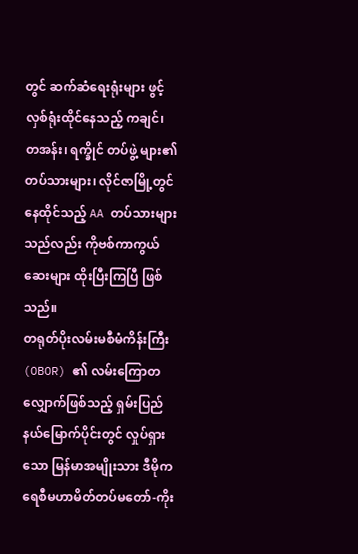တွင် ဆက်ဆံရေးရုံးများ ဖွင့်လှစ်ရုံးထိုင်နေသည့် ကချင်၊ တအန်း၊ ရက္ခိုင် တပ်ဖွဲ့ များ၏ တပ်သားများ၊ လိုင်ဇာမြို့တွင် နေထိုင်သည့် AA တပ်သားများသည်လည်း ကိုဗစ်ကာကွယ်ဆေးများ ထိုးပြီးကြပြီ ဖြစ်သည်။
တရုတ်ပိုးလမ်းမစီမံကိန်းကြီး (OBOR) ၏ လမ်းကြောတလျှောက်ဖြစ်သည့် ရှမ်းပြည်နယ်မြောက်ပိုင်းတွင် လှုပ်ရှားသော မြန်မာအမျိုးသား ဒီမိုကရေစီမဟာမိတ်တပ်မတော်-ကိုး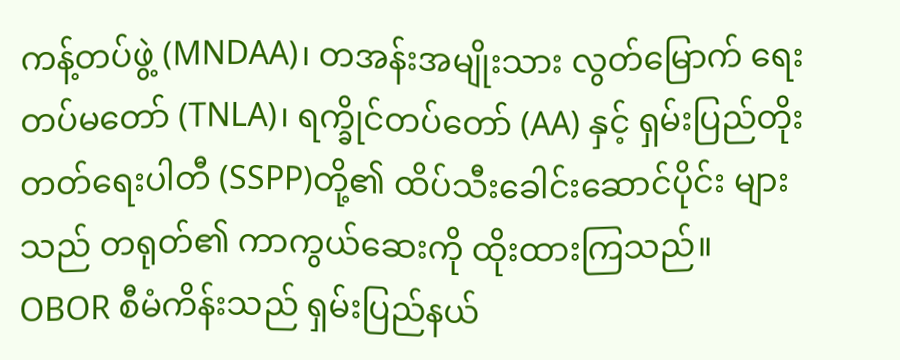ကန့်တပ်ဖွဲ့ (MNDAA)၊ တအန်းအမျိုးသား လွတ်မြောက် ရေးတပ်မတော် (TNLA)၊ ရက္ခိုင်တပ်တော် (AA) နှင့် ရှမ်းပြည်တိုးတတ်ရေးပါတီ (SSPP)တို့၏ ထိပ်သီးခေါင်းဆောင်ပိုင်း များသည် တရုတ်၏ ကာကွယ်ဆေးကို ထိုးထားကြသည်။
OBOR စီမံကိန်းသည် ရှမ်းပြည်နယ်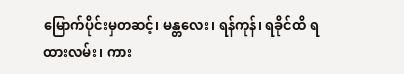မြောက်ပိုင်းမှတဆင့်၊ မန္တလေး၊ ရန်ကုန်၊ ရခိုင်ထိ ရထားလမ်း၊ ကား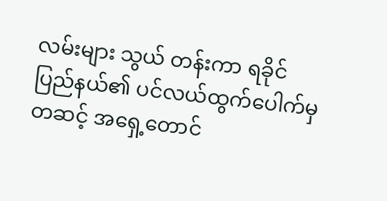လမ်းများ သွယ် တန်းကာ ရခိုင်ပြည်နယ်၏ ပင်လယ်ထွက်ပေါက်မှတဆင့် အရှေ့တောင်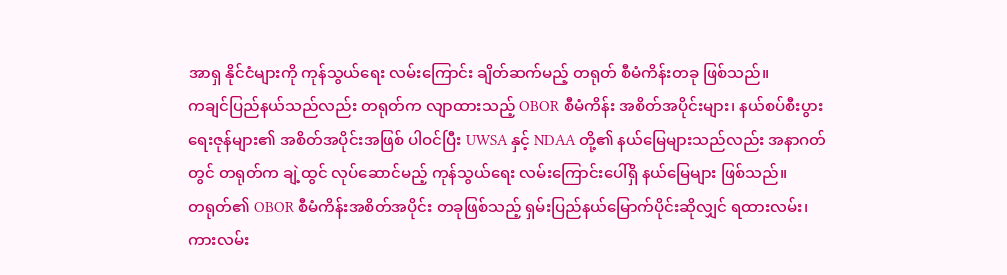အာရှ နိုင်ငံများကို ကုန်သွယ်ရေး လမ်းကြောင်း ချိတ်ဆက်မည့် တရုတ် စီမံကိန်းတခု ဖြစ်သည်။
ကချင်ပြည်နယ်သည်လည်း တရုတ်က လျာထားသည့် OBOR စီမံကိန်း အစိတ်အပိုင်းများ၊ နယ်စပ်စီးပွားရေးဇုန်များ၏ အစိတ်အပိုင်းအဖြစ် ပါဝင်ပြီး UWSA နှင့် NDAA တို့၏ နယ်မြေများသည်လည်း အနာဂတ်တွင် တရုတ်က ချဲ့ထွင် လုပ်ဆောင်မည့် ကုန်သွယ်ရေး လမ်းကြောင်းပေါ်ရှိ နယ်မြေများ ဖြစ်သည်။
တရုတ်၏ OBOR စီမံကိန်းအစိတ်အပိုင်း တခုဖြစ်သည့် ရှမ်းပြည်နယ်မြောက်ပိုင်းဆိုလျှင် ရထားလမ်း၊ ကားလမ်း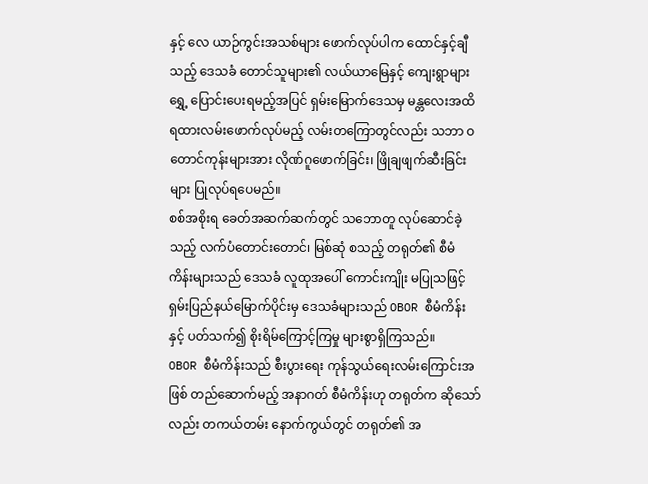နှင့် လေ ယာဉ်ကွင်းအသစ်များ ဖောက်လုပ်ပါက ထောင်နှင့်ချီသည့် ဒေသခံ တောင်သူများ၏ လယ်ယာမြေနှင့် ကျေးရွာများ ရွှေ့ ပြောင်းပေးရမည့်အပြင် ရှမ်းမြောက်ဒေသမှ မန္တလေးအထိ ရထားလမ်းဖောက်လုပ်မည့် လမ်းတကြောတွင်လည်း သဘာ ဝတောင်ကုန်းများအား လိုဏ်ဂူဖောက်ခြင်း၊ ဖြိုချဖျက်ဆီးခြင်းများ ပြုလုပ်ရပေမည်။
စစ်အစိုးရ ခေတ်အဆက်ဆက်တွင် သဘောတူ လုပ်ဆောင်ခဲ့သည့် လက်ပံတောင်းတောင်၊ မြစ်ဆုံ စသည့် တရုတ်၏ စီမံ ကိန်းများသည် ဒေသခံ လူထုအပေါ် ကောင်းကျိုး မပြုသဖြင့် ရှမ်းပြည်နယ်မြောက်ပိုင်းမှ ဒေသခံများသည် OBOR စီမံကိန်း နှင့် ပတ်သက်၍ စိုးရိမ်ကြောင့်ကြမှု များစွာရှိကြသည်။
OBOR စီမံကိန်းသည် စီးပွားရေး ကုန်သွယ်ရေးလမ်းကြောင်းအဖြစ် တည်ဆောက်မည့် အနာဂတ် စီမံကိန်းဟု တရုတ်က ဆိုသော်လည်း တကယ်တမ်း နောက်ကွယ်တွင် တရုတ်၏ အ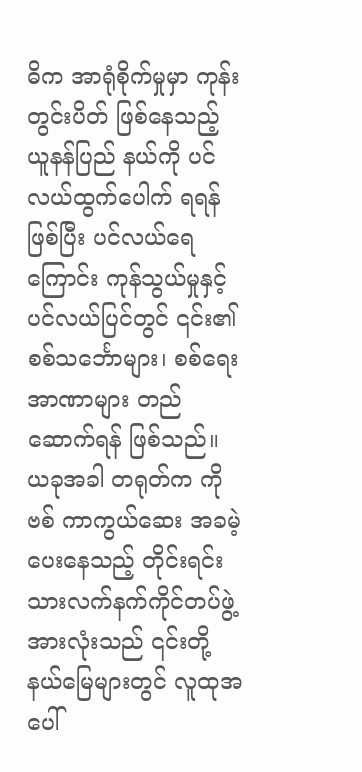ဓိက အာရုံစိုက်မှုမှာ ကုန်းတွင်းပိတ် ဖြစ်နေသည့် ယူနန်ပြည် နယ်ကို ပင်လယ်ထွက်ပေါက် ရရန်ဖြစ်ပြီး ပင်လယ်ရေကြောင်း ကုန်သွယ်မှုနှင့် ပင်လယ်ပြင်တွင် ၎င်း၏ စစ်သင်္ဘောများ၊ စစ်ရေးအာဏာများ တည်ဆောက်ရန် ဖြစ်သည်။
ယခုအခါ တရုတ်က ကိုဗစ် ကာကွယ်ဆေး အခမဲ့ ပေးနေသည့် တိုင်းရင်းသားလက်နက်ကိုင်တပ်ဖွဲ့အားလုံးသည် ၎င်းတို့ နယ်မြေများတွင် လူထုအပေါ်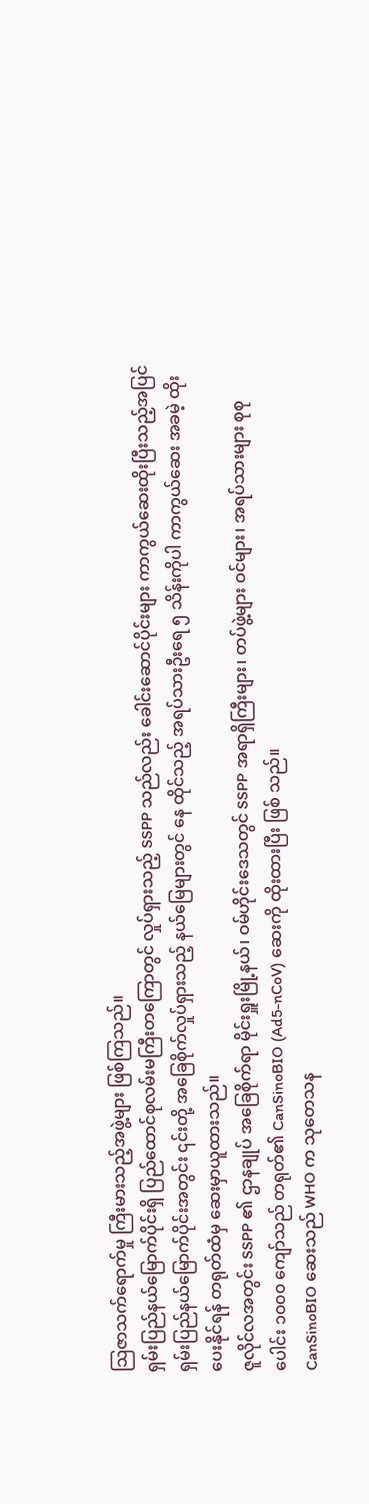သြဇာသက်ရောက်မှု ကြီးမားသည့်အဖွဲ့များ ဖြစ်ကြသည်။
ရှမ်းပြည်နယ်မြောက်ပိုင်းရှိ ပြည်ထောင်စုလမ်းမကြီးတကြောတွင် လှုပ်ရှားသည့် SSPP သည်လည်း ခေါင်းဆောင်ပိုင်းများ ကာကွယ်ဆေးထိုးပြီးသည့်အပြင် ရှမ်းပြည်နယ်မြောက်ပိုင်းအတွင်း ၎င်းတို့ အခြေစိုက်လှုပ်ရှားသည့် နယ်မြေများတွင် နေ ထိုင်သည့် အရပ်သားဦးရေ ၅ သိန်းကိုပါ ကာကွယ်ဆေး အခမဲ့ ထိုးပေးနိုင်ရန် တရုတ်ထံမှ ဆေးမှာယူထားသည်။
ဇူလိုင်လအတွင်း SSPP ၏ ဌာနချုပ် အခြေစိုက်ရာ မိုင်းရှူးမြို့နယ်၊ ဝမ်ဟိုင်းဒေသတွင် SSPP အရာရှိကြီးများ၊ တပ်ဖွဲ့များ ဝင်များ၊ အရပ်သားများ စုစုပေါင်း ၁၀၀၀ ကျော်သည် တရုတ်၏ CanSinoBIO (Ad5-nCoV) ဆေးကို ထိုးထားပြီး ဖြစ် သည်။
CanSinoBIO ဆေးသည် WHO က သုတေသန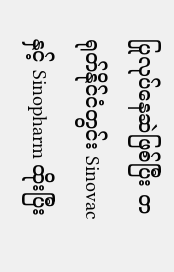ပြုလုပ်နေဆဲဖြစ်ပြီး တရုတ်နိုင်ငံတွင်း Sinovac နှင့် Sinopharm ထိုးပြီး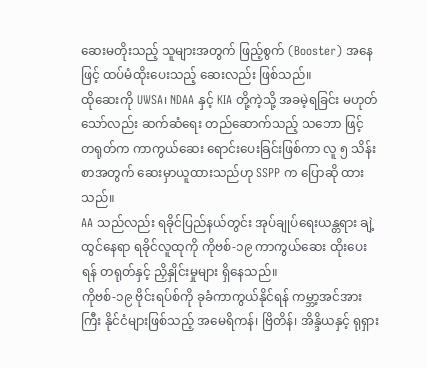ဆေးမတိုးသည့် သူများအတွက် ဖြည့်စွက် (Booster) အနေဖြင့် ထပ်မံထိုးပေးသည့် ဆေးလည်း ဖြစ်သည်။
ထိုဆေးကို UWSA၊ NDAA နှင့် KIA တို့ကဲ့သို့ အခမဲ့ရခြင်း မဟုတ်သော်လည်း ဆက်ဆံရေး တည်ဆောက်သည့် သဘော ဖြင့် တရုတ်က ကာကွယ်ဆေး ရောင်းပေးခြင်းဖြစ်ကာ လူ ၅ သိန်းစာအတွက် ဆေးမှာယူထားသည်ဟု SSPP က ပြောဆို ထားသည်။
AA သည်လည်း ရခိုင်ပြည်နယ်တွင်း အုပ်ချုပ်ရေးယန္တရား ချဲ့ထွင်နေရာ ရခိုင်လူထုကို ကိုဗစ်-၁၉ ကာကွယ်ဆေး ထိုးပေး ရန် တရုတ်နှင့် ညှိနှိုင်းမှုများ ရှိနေသည်။
ကိုဗစ်-၁၉ ဗိုင်းရပ်စ်ကို ခုခံကာကွယ်နိုင်ရန် ကမ္ဘာ့အင်အားကြီး နိုင်ငံများဖြစ်သည့် အမေရိကန်၊ ဗြိတိန်၊ အိန္ဒိယနှင့် ရုရှား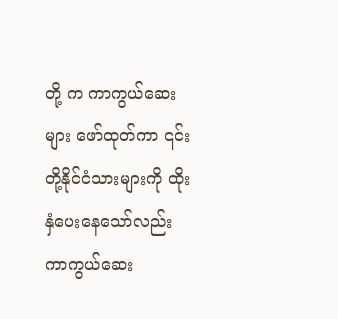တို့ က ကာကွယ်ဆေးများ ဖော်ထုတ်ကာ ၎င်းတို့နိုင်ငံသားများကို ထိုးနှံပေးနေသော်လည်း ကာကွယ်ဆေး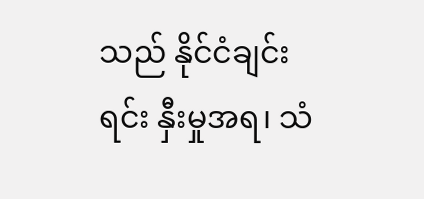သည် နိုင်ငံချင်း ရင်း နှီးမှုအရ၊ သံ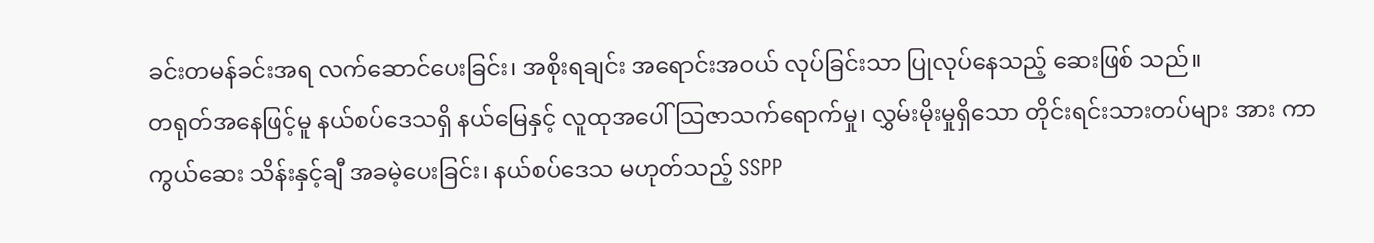ခင်းတမန်ခင်းအရ လက်ဆောင်ပေးခြင်း၊ အစိုးရချင်း အရောင်းအဝယ် လုပ်ခြင်းသာ ပြုလုပ်နေသည့် ဆေးဖြစ် သည်။
တရုတ်အနေဖြင့်မူ နယ်စပ်ဒေသရှိ နယ်မြေနှင့် လူထုအပေါ် သြဇာသက်ရောက်မှု၊ လွှမ်းမိုးမှုရှိသော တိုင်းရင်းသားတပ်များ အား ကာကွယ်ဆေး သိန်းနှင့်ချီ အခမဲ့ပေးခြင်း၊ နယ်စပ်ဒေသ မဟုတ်သည့် SSPP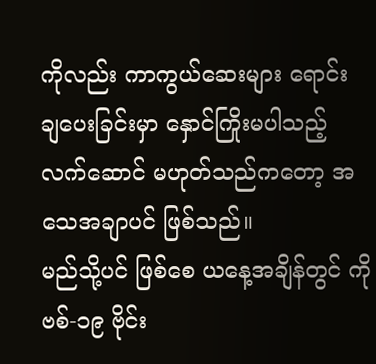ကိုလည်း ကာကွယ်ဆေးများ ရောင်း ချပေးခြင်းမှာ နှောင်ကြိုးမပါသည့် လက်ဆောင် မဟုတ်သည်ကတော့ အသေအချာပင် ဖြစ်သည်။
မည်သို့ပင် ဖြစ်စေ ယနေ့အချိန်တွင် ကိုဗစ်-၁၉ ဗိုင်း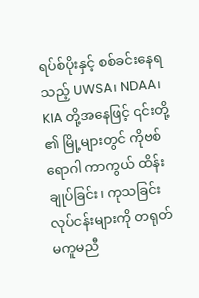ရပ်စ်ပိုးနှင့် စစ်ခင်းနေရသည့် UWSA၊ NDAA၊ KIA တို့အနေဖြင့် ၎င်းတို့ ၏ မြို့များတွင် ကိုဗစ်ရောဂါ ကာကွယ် ထိန်းချုပ်ခြင်း၊ ကုသခြင်း လုပ်ငန်းများကို တရုတ် မကူမညီ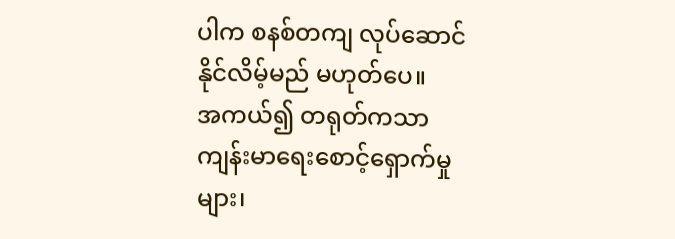ပါက စနစ်တကျ လုပ်ဆောင်နိုင်လိမ့်မည် မဟုတ်ပေ။
အကယ်၍ တရုတ်ကသာ ကျန်းမာရေးစောင့်ရှောက်မှုများ၊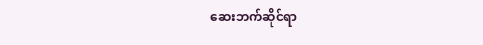ဆေးဘက်ဆိုင်ရာ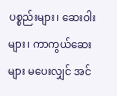ပစ္စည်းများ၊ ဆေးဝါးများ၊ ကာကွယ်ဆေးများ မပေးလျှင် အင်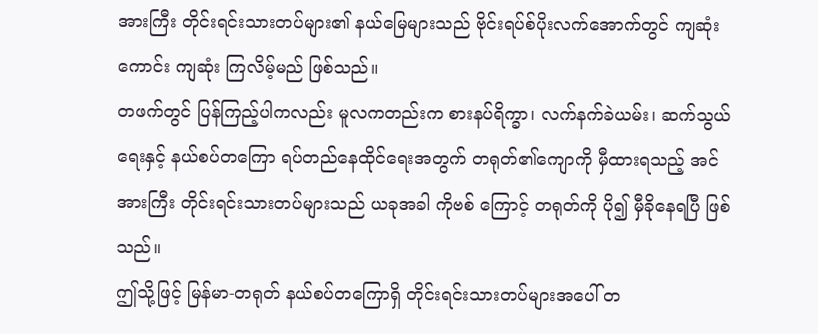အားကြီး တိုင်းရင်းသားတပ်များ၏ နယ်မြေများသည် ဗိုင်းရပ်စ်ပိုးလက်အောက်တွင် ကျဆုံးကောင်း ကျဆုံး ကြလိမ့်မည် ဖြစ်သည်။
တဖက်တွင် ပြန်ကြည့်ပါကလည်း မူလကတည်းက စားနပ်ရိက္ခာ၊ လက်နက်ခဲယမ်း၊ ဆက်သွယ်ရေးနှင့် နယ်စပ်တကြော ရပ်တည်နေထိုင်ရေးအတွက် တရုတ်၏ကျောကို မှီထားရသည့် အင်အားကြီး တိုင်းရင်းသားတပ်များသည် ယခုအခါ ကိုဗစ် ကြောင့် တရုတ်ကို ပို၍ မှီခိုနေရပြီ ဖြစ်သည်။
ဤသို့ဖြင့် မြန်မာ-တရုတ် နယ်စပ်တကြောရှိ တိုင်းရင်းသားတပ်များအပေါ် တ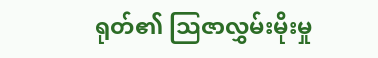ရုတ်၏ သြဇာလွှမ်းမိုးမှု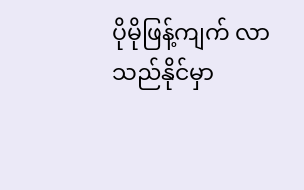ပိုမိုဖြန့်ကျက် လာ သည်နိုင်မှာ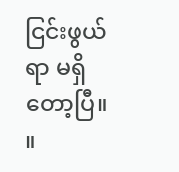ငြင်းဖွယ်ရာ မရှိတော့ပြီ။ ။